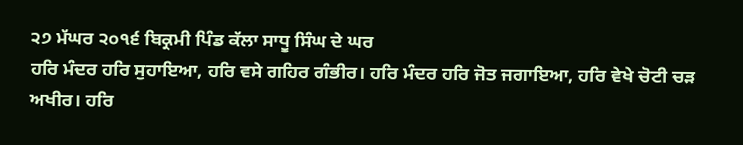੨੭ ਮੱਘਰ ੨੦੧੬ ਬਿਕ੍ਰਮੀ ਪਿੰਡ ਕੱਲਾ ਸਾਧੂ ਸਿੰਘ ਦੇ ਘਰ
ਹਰਿ ਮੰਦਰ ਹਰਿ ਸੁਹਾਇਆ, ਹਰਿ ਵਸੇ ਗਹਿਰ ਗੰਭੀਰ। ਹਰਿ ਮੰਦਰ ਹਰਿ ਜੋਤ ਜਗਾਇਆ, ਹਰਿ ਵੇਖੇ ਚੋਟੀ ਚੜ ਅਖੀਰ। ਹਰਿ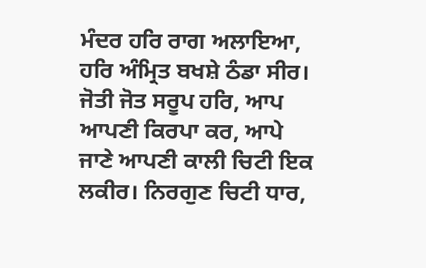ਮੰਦਰ ਹਰਿ ਰਾਗ ਅਲਾਇਆ, ਹਰਿ ਅੰਮ੍ਰਿਤ ਬਖਸ਼ੇ ਠੰਡਾ ਸੀਰ। ਜੋਤੀ ਜੋਤ ਸਰੂਪ ਹਰਿ, ਆਪ ਆਪਣੀ ਕਿਰਪਾ ਕਰ, ਆਪੇ ਜਾਣੇ ਆਪਣੀ ਕਾਲੀ ਚਿਟੀ ਇਕ ਲਕੀਰ। ਨਿਰਗੁਣ ਚਿਟੀ ਧਾਰ,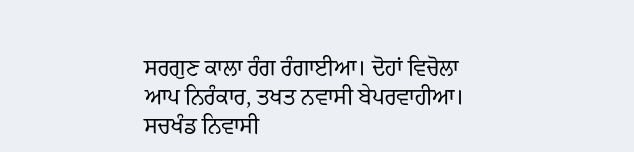ਸਰਗੁਣ ਕਾਲਾ ਰੰਗ ਰੰਗਾਈਆ। ਦੋਹਾਂ ਵਿਚੋਲਾ ਆਪ ਨਿਰੰਕਾਰ, ਤਖਤ ਨਵਾਸੀ ਬੇਪਰਵਾਹੀਆ। ਸਚਖੰਡ ਨਿਵਾਸੀ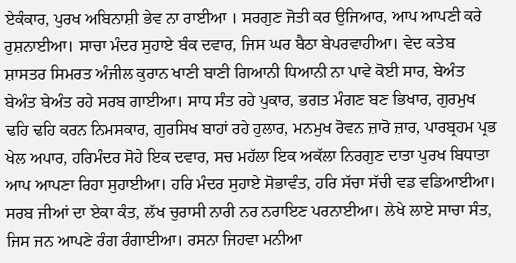ਏਕੰਕਾਰ, ਪੁਰਖ ਅਬਿਨਾਸ਼ੀ ਭੇਵ ਨਾ ਰਾਈਆ । ਸਰਗੁਣ ਜੋਤੀ ਕਰ ਉਜਿਆਰ, ਆਪ ਆਪਣੀ ਕਰੇ ਰੁਸ਼ਨਾਈਆ। ਸਾਚਾ ਮੰਦਰ ਸੁਹਾਏ ਬੰਕ ਦਵਾਰ, ਜਿਸ ਘਰ ਬੈਠਾ ਬੇਪਰਵਾਹੀਆ। ਵੇਦ ਕਤੇਬ ਸ਼ਾਸਤਰ ਸਿਮਰਤ ਅੰਜੀਲ ਕੁਰਾਨ ਖਾਣੀ ਬਾਣੀ ਗਿਆਨੀ ਧਿਆਨੀ ਨਾ ਪਾਵੇ ਕੋਈ ਸਾਰ, ਬੇਅੰਤ ਬੇਅੰਤ ਬੇਅੰਤ ਰਹੇ ਸਰਬ ਗਾਈਆ। ਸਾਧ ਸੰਤ ਰਹੇ ਪੁਕਾਰ, ਭਗਤ ਮੰਗਣ ਬਣ ਭਿਖਾਰ, ਗੁਰਮੁਖ ਢਹਿ ਢਹਿ ਕਰਨ ਨਿਮਸਕਾਰ, ਗੁਰਸਿਖ ਬਾਹਾਂ ਰਹੇ ਹੁਲਾਰ, ਮਨਮੁਖ ਰੋਵਨ ਜ਼ਾਰੋ ਜ਼ਾਰ, ਪਾਰਬ੍ਰਹਮ ਪ੍ਰਭ ਖੇਲ ਅਪਾਰ, ਹਰਿਮੰਦਰ ਸੋਹੇ ਇਕ ਦਵਾਰ, ਸਚ ਮਹੱਲਾ ਇਕ ਅਕੱਲਾ ਨਿਰਗੁਣ ਦਾਤਾ ਪੁਰਖ ਬਿਧਾਤਾ ਆਪ ਆਪਣਾ ਰਿਹਾ ਸੁਹਾਈਆ। ਹਰਿ ਮੰਦਰ ਸੁਹਾਏ ਸੋਭਾਵੰਤ, ਹਰਿ ਸੱਚਾ ਸੱਚੀ ਵਡ ਵਡਿਆਈਆ। ਸਰਬ ਜੀਆਂ ਦਾ ਏਕਾ ਕੰਤ, ਲੱਖ ਚੁਰਾਸੀ ਨਾਰੀ ਨਰ ਨਰਾਇਣ ਪਰਨਾਈਆ। ਲੇਖੇ ਲਾਏ ਸਾਚਾ ਸੰਤ, ਜਿਸ ਜਨ ਆਪਣੇ ਰੰਗ ਰੰਗਾਈਆ। ਰਸਨਾ ਜਿਹਵਾ ਮਨੀਆ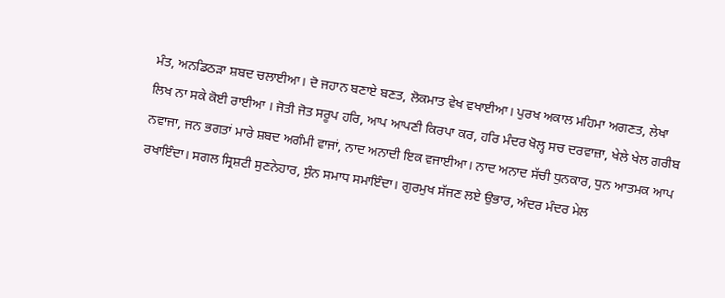ਮੰਤ, ਅਨਡਿਠੜਾ ਸ਼ਬਦ ਚਲਾਈਆ। ਦੋ ਜਹਾਨ ਬਣਾਏ ਬਣਤ, ਲੋਕਮਾਤ ਵੇਖ ਵਖਾਈਆ। ਪੁਰਖ ਅਕਾਲ ਮਹਿਮਾ ਅਗਣਤ, ਲੇਖਾ ਲਿਖ ਨਾ ਸਕੇ ਕੋਈ ਰਾਈਆ । ਜੋਤੀ ਜੋਤ ਸਰੂਪ ਹਰਿ, ਆਪ ਆਪਣੀ ਕਿਰਪਾ ਕਰ, ਹਰਿ ਮੰਦਰ ਖੋਲ੍ਹ ਸਚ ਦਰਵਾਜ਼ਾ, ਖੇਲੇ ਖੇਲ ਗਰੀਬ ਨਵਾਜਾ, ਜਨ ਭਗਤਾਂ ਮਾਰੇ ਸ਼ਬਦ ਅਗੰਮੀ ਵਾਜਾਂ, ਨਾਦ ਅਨਾਦੀ ਇਕ ਵਜਾਈਆ। ਨਾਦ ਅਨਾਦ ਸੱਚੀ ਧੁਨਕਾਰ, ਧੁਨ ਆਤਮਕ ਆਪ ਰਖਾਇੰਦਾ। ਸਗਲ ਸ੍ਰਿਸ਼ਟੀ ਸੁਣਨੇਹਾਰ, ਸੁੰਨ ਸਮਾਧ ਸਮਾਇੰਦਾ। ਗੁਰਮੁਖ ਸੱਜਣ ਲਏ ਉਭਾਰ, ਅੰਦਰ ਮੰਦਰ ਮੇਲ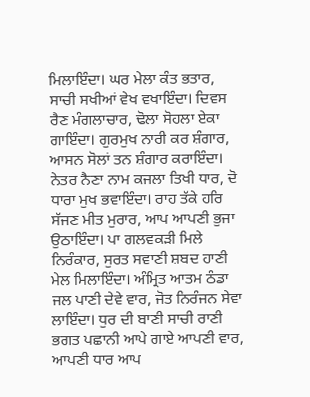ਮਿਲਾਇੰਦਾ। ਘਰ ਮੇਲਾ ਕੰਤ ਭਤਾਰ, ਸਾਚੀ ਸਖੀਆਂ ਵੇਖ ਵਖਾਇੰਦਾ। ਦਿਵਸ ਰੈਣ ਮੰਗਲਾਚਾਰ, ਢੋਲਾ ਸੋਹਲਾ ਏਕਾ ਗਾਇੰਦਾ। ਗੁਰਮੁਖ ਨਾਰੀ ਕਰ ਸ਼ੰਗਾਰ, ਆਸਨ ਸੋਲਾਂ ਤਨ ਸ਼ੰਗਾਰ ਕਰਾਇੰਦਾ। ਨੇਤਰ ਨੈਣਾ ਨਾਮ ਕਜਲਾ ਤਿਖੀ ਧਾਰ, ਦੋ ਧਾਰਾ ਮੁਖ ਭਵਾਇੰਦਾ। ਰਾਹ ਤੱਕੇ ਹਰਿ ਸੱਜਣ ਮੀਤ ਮੁਰਾਰ, ਆਪ ਆਪਣੀ ਭੁਜਾ ਉਠਾਇੰਦਾ। ਪਾ ਗਲਵਕੜੀ ਮਿਲੇ ਨਿਰੰਕਾਰ, ਸੁਰਤ ਸਵਾਣੀ ਸ਼ਬਦ ਹਾਣੀ ਮੇਲ ਮਿਲਾਇੰਦਾ। ਅੰਮ੍ਰਿਤ ਆਤਮ ਠੰਡਾ ਜਲ ਪਾਣੀ ਦੇਵੇ ਵਾਰ, ਜੋਤ ਨਿਰੰਜਨ ਸੇਵਾ ਲਾਇੰਦਾ। ਧੁਰ ਦੀ ਬਾਣੀ ਸਾਚੀ ਰਾਣੀ ਭਗਤ ਪਛਾਨੀ ਆਪੇ ਗਾਏ ਆਪਣੀ ਵਾਰ, ਆਪਣੀ ਧਾਰ ਆਪ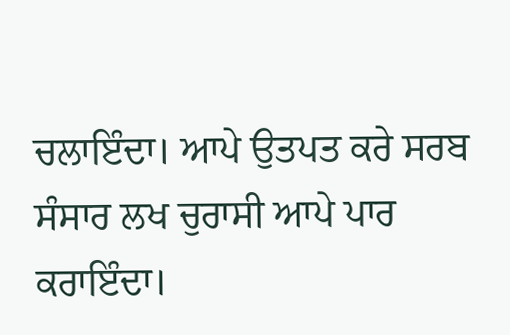ਚਲਾਇੰਦਾ। ਆਪੇ ਉਤਪਤ ਕਰੇ ਸਰਬ ਸੰਸਾਰ ਲਖ ਚੁਰਾਸੀ ਆਪੇ ਪਾਰ ਕਰਾਇੰਦਾ।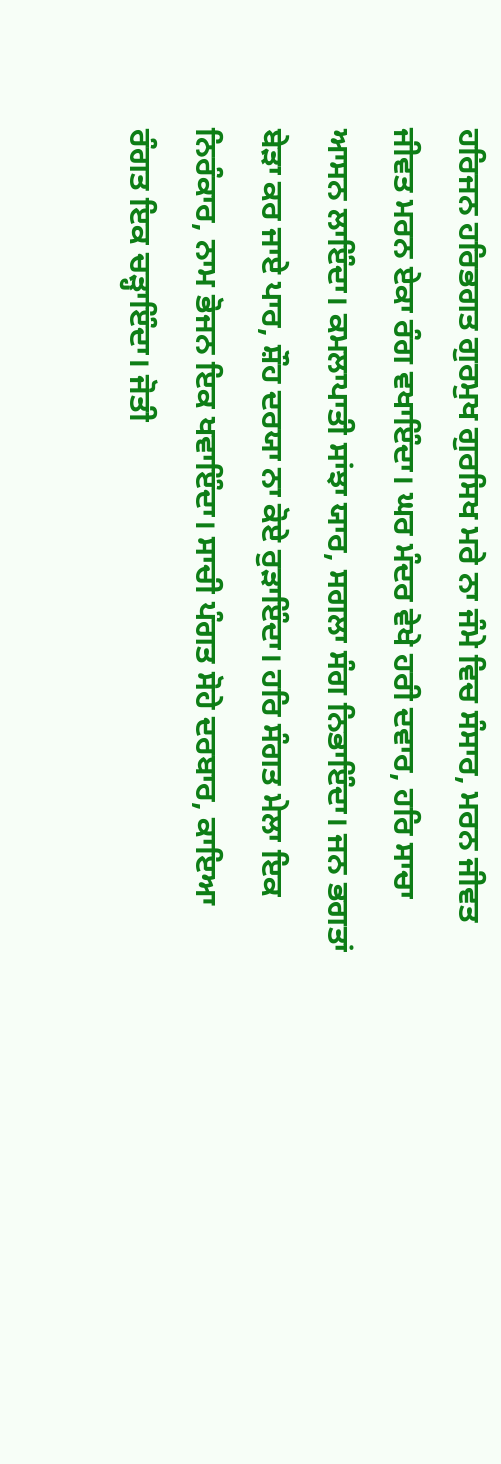ਹਰਿਜਨ ਹਰਿਭਗਤ ਗੁਰਮੁਖ ਗੁਰਸਿਖ ਮਰੇ ਨਾ ਜੰਮੇ ਵਿਚ ਸੰਸਾਰ, ਮਰਨ ਜੀਵਤ ਜੀਵਤ ਮਰਨ ਏਕਾ ਰੰਗ ਵਖਾਇੰਦਾ। ਘਰ ਮੰਦਰ ਵੇਖੇ ਹਰੀ ਦਵਾਰ, ਹਰਿ ਸਾਚਾ ਆਸਨ ਲਾਇੰਦਾ। ਕਮਲਾਪਾਤੀ ਸਾਂਝਾ ਯਾਰ, ਸਗਲਾ ਸੰਗ ਨਿਭਾਇੰਦਾ। ਜਨ ਭਗਤਾਂ ਬੇੜਾ ਕਰ ਜਾਏ ਪਾਰ, ਸ਼ੌਹ ਦਰਯਾ ਨਾ ਕੋਏ ਰੁੜਾਇੰਦਾ। ਹਰਿ ਸੰਗਤ ਮੇਲਾ ਇਕ ਨਿਰੰਕਾਰ, ਨਾਮ ਭੋਜਨ ਇਕ ਖਵਾਇੰਦਾ। ਸਾਚੀ ਪੰਗਤ ਸੋਹੇ ਦਰਬਾਰ, ਕਾਇਆ ਰੰਗਤ ਇਕ ਚੜ੍ਹਾਇੰਦਾ। ਜੋਤੀ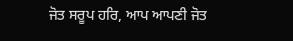ਜੋਤ ਸਰੂਪ ਹਰਿ, ਆਪ ਆਪਣੀ ਜੋਤ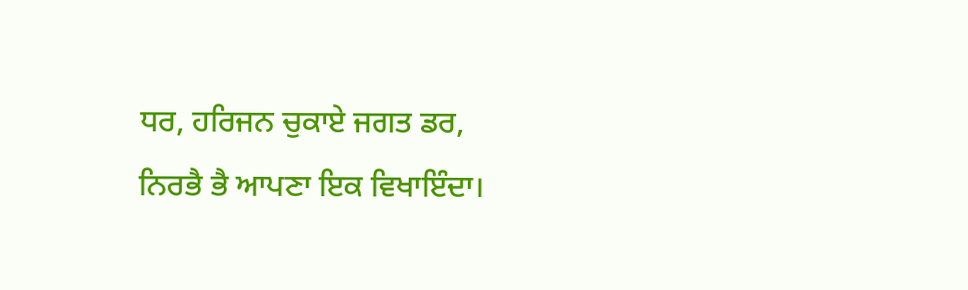ਧਰ, ਹਰਿਜਨ ਚੁਕਾਏ ਜਗਤ ਡਰ, ਨਿਰਭੈ ਭੈ ਆਪਣਾ ਇਕ ਵਿਖਾਇੰਦਾ।